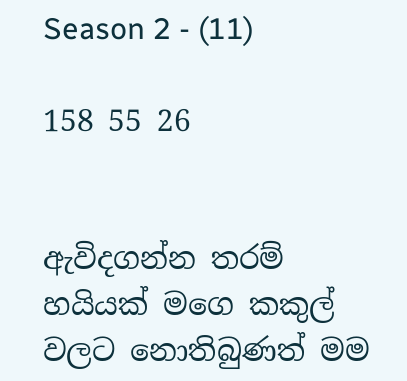Season 2 - (11)

158 55 26


ඇවිදගන්න තරම් හයියක් මගෙ කකුල් වලට නොතිබුණත් මම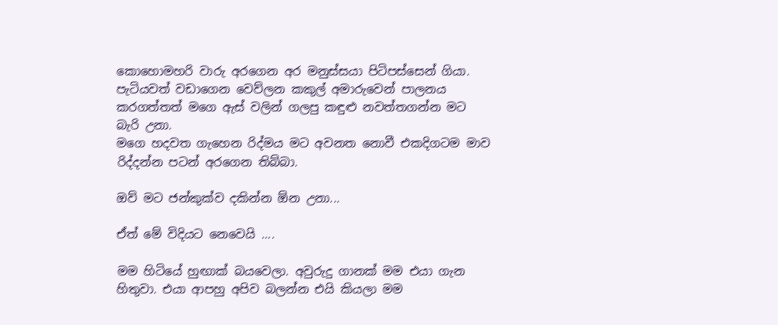කොහොමහරි වාරු අරගෙන අර මනුස්සයා පිටිපස්සෙන් ගියා.
පැටියවත් වඩාගෙන වෙව්ලන කකුල් අමාරුවෙන් පාලනය කරගත්තත් මගෙ ඇස් වලින් ගලපු කඳුළු නවත්තගන්න මට බැරි උනා.
මගෙ හදවත ගැහෙන රිද්මය මට අවනත නොවී එකදිගටම මාව රිද්දන්න පටන් අරගෙන තිබ්බා.

ඔව් මට ජන්කුක්ව දකින්න ඕන උනා...

ඒත් මේ විදියට නෙවෙයි ....

මම හිටියේ හුඟාක් බයවෙලා. අවුරුදු ගානක් මම එයා ගැන හිතුවා. එයා ආපහු අපිව බලන්න එයි කියලා මම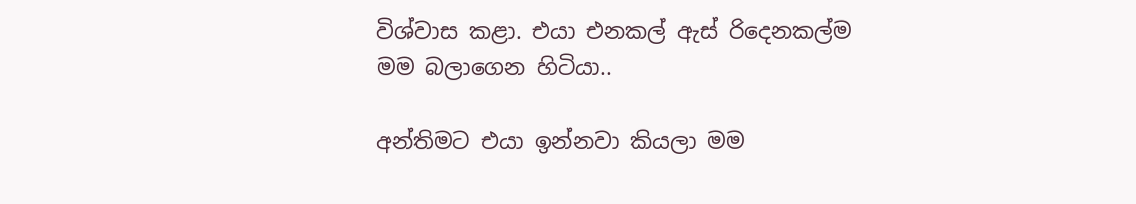විශ්වාස කළා. එයා එනකල් ඇස් රිදෙනකල්ම මම බලාගෙන හිටියා..

අන්තිමට එයා ඉන්නවා කියලා මම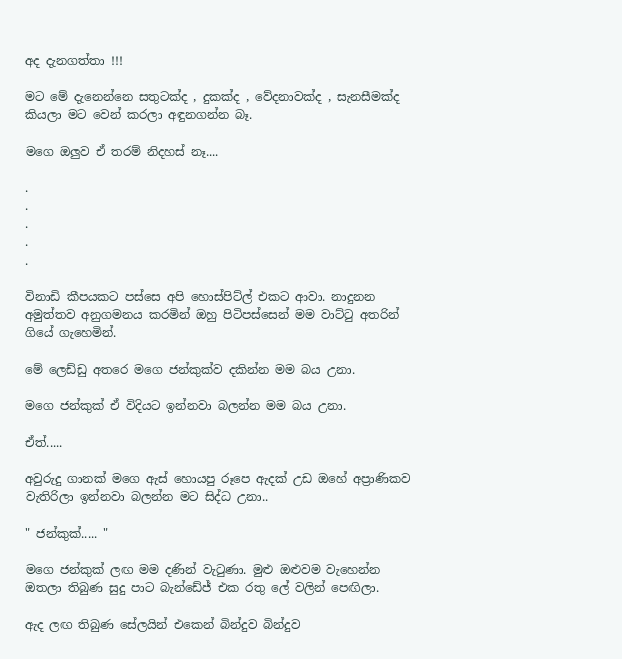අද දැනගත්තා !!!

මට මේ දැනෙන්නෙ සතුටක්ද , දුකක්ද , වේදනාවක්ද , සැනසීමක්ද කියලා මට වෙන් කරලා අඳුනගන්න බෑ.

මගෙ ඔලුව ඒ තරම් නිදහස් නෑ....

.
.
.
.
.

විනාඩි කීපයකට පස්සෙ අපි හොස්පිට්ල් එකට ආවා. නාදුනන අමුත්තව අනුගමනය කරමින් ඔහු පිටිපස්සෙන් මම වාට්ටු අතරින් ගියේ ගැහෙමින්.

මේ ලෙඩ්ඩු අතරෙ මගෙ ජන්කුක්ව දකින්න මම බය උනා.

මගෙ ජන්කුක් ඒ විදියට ඉන්නවා බලන්න මම බය උනා.

ඒත්.....

අවුරුදු ගානක් මගෙ ඇස් හොයපු රූපෙ ඇදක් උඩ ඔහේ අප්‍රාණිකව වැතිරිලා ඉන්නවා බලන්න මට සිද්ධ උනා..

" ජන්කුක්..... "

මගෙ ජන්කුක් ලඟ මම දණින් වැටුණා. මුළු ඔළුවම වැහෙන්න ඔතලා තිබුණ සුදු පාට බැන්ඩේජ් එක රතු ලේ වලින් පෙඟිලා.

ඇද ලඟ තිබුණ සේලයින් එකෙන් බින්දුව බින්දුව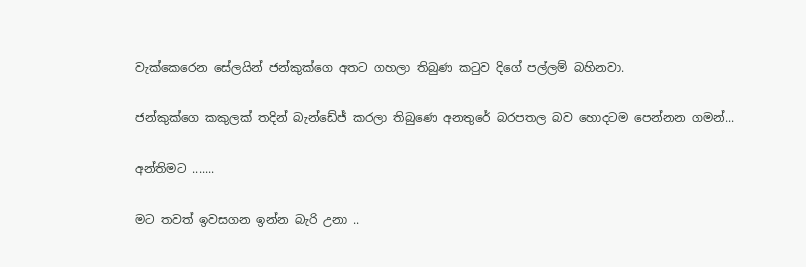වැක්කෙරෙන සේලයින් ජන්කුක්ගෙ අතට ගහලා තිබුණ කටුව දිගේ පල්ලම් බහිනවා.

ජන්කුක්ගෙ කකුලක් තදින් බැන්ඩේජ් කරලා තිබුණෙ අනතුරේ බරපතල බව හොදටම පෙන්නන ගමන්...

අන්තිමට .......

මට තවත් ඉවසගන ඉන්න බැරි උනා ..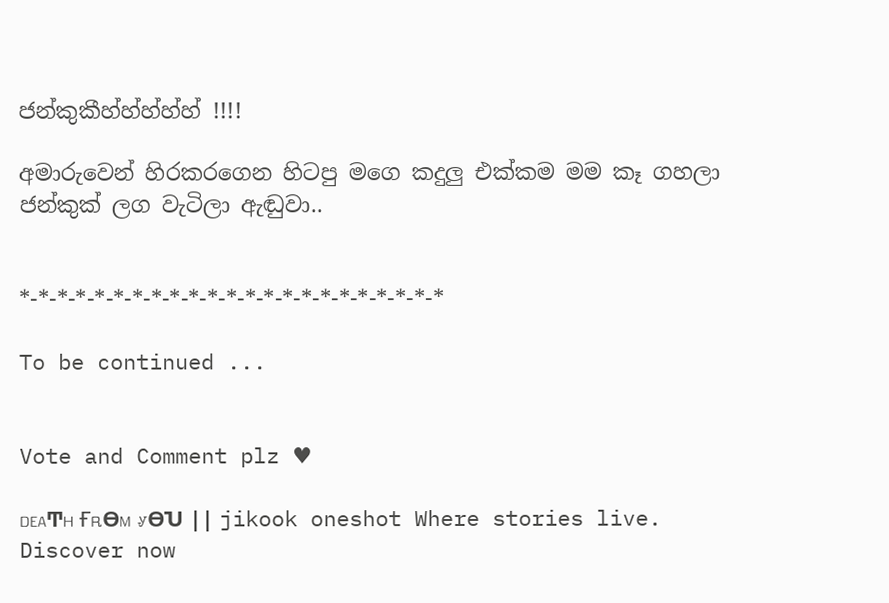ජන්කුකීහ්හ්හ්හ්හ් !!!!

අමාරුවෙන් හිරකරගෙන හිටපු මගෙ කදුලු එක්කම මම කෑ ගහලා ජන්කුක් ලග වැටිලා ඇඬුවා..


*-*-*-*-*-*-*-*-*-*-*-*-*-*-*-*-*-*-*-*-*-*-*

To be continued ...


Vote and Comment plz ♥

ᎠᎬᎪͲᎻ ҒᎡϴᎷ ᎽϴႮ || jikook oneshot Where stories live. Discover now